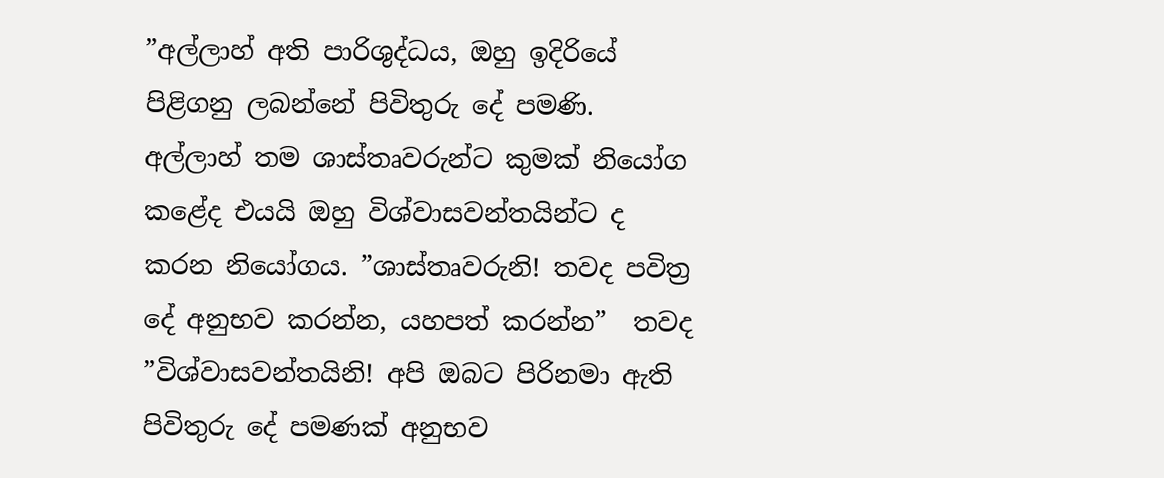”අල්ලාහ් අති පාරිශුද්ධය, ඔහු ඉදිරියේ පිළිගනු ලබන්නේ පිවිතුරු දේ පමණි. අල්ලාහ් තම ශාස්තෘවරුන්ට කුමක් නියෝග කළේද එයයි ඔහු විශ්වාසවන්තයින්ට ද කරන නියෝගය. ”ශාස්තෘවරුනි! තවද පවිත්‍ර දේ අනුභව කරන්න, යහපත් කරන්න”  තවද ”විශ්වාසවන්තයිනි! අපි ඔබට පිරිනමා ඇති පිවිතුරු දේ පමණක් අනුභව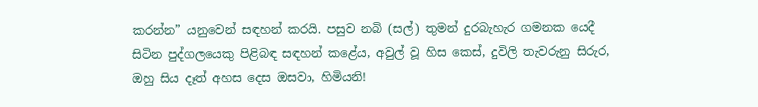කරන්න” යනුවෙන් සඳහන් කරයි. පසුව නබි (සල්) තුමන් දුරබැහැර ගමනක යෙදී සිටින පුද්ගලයෙකු පිළිබඳ සඳහන් කළේය, අවුල් වූ හිස කෙස්, දුවිලි තැවරුනු සිරුර, ඔහු සිය දෑත් අහස දෙස ඔසවා, හිමියනි!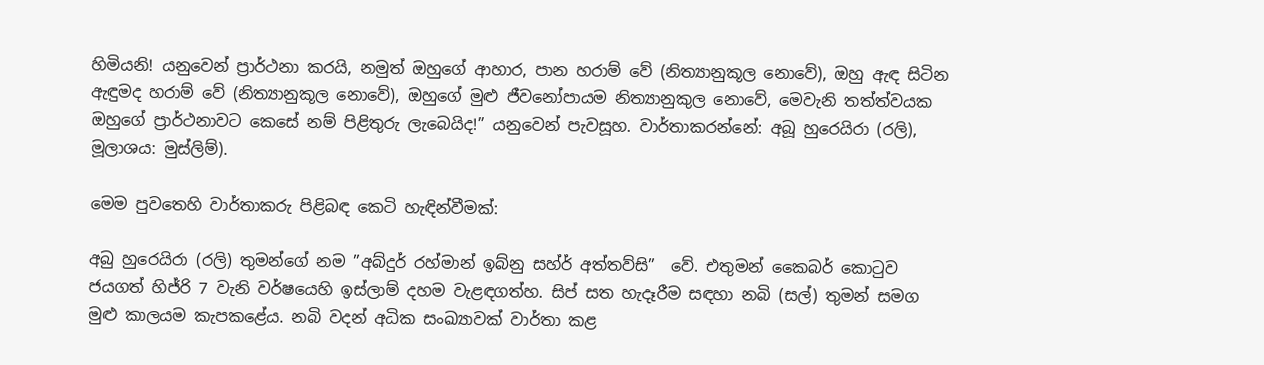හිමියනි! යනුවෙන් ප්‍රාර්ථනා කරයි, නමුත් ඔහුගේ ආහාර, පාන හරාම් වේ (නිත්‍යානුකූල නොවේ), ඔහු ඇඳ සිටින ඇඳුමද හරාම් වේ (නිත්‍යානුකූල නොවේ), ඔහුගේ මුළු ජීවනෝපායම නිත්‍යානුකුල නොවේ, මෙවැනි තත්ත්වයක ඔහුගේ ප්‍රාර්ථනාවට කෙසේ නම් පිළිතුරු ලැබෙයිද!” යනුවෙන් පැවසූහ. වාර්තාකරන්නේ: අබූ හුරෙයිරා (රලි), මූලාශය: මුස්ලිම්).

මෙම පුවතෙහි වාර්තාකරු පිළිබඳ කෙටි හැඳින්වීමක්:

අබු හුරෙයිරා (රලි) තුමන්ගේ නම ”අබ්දුර් රහ්මාන් ඉබ්නු සහ්ර් අත්තව්සි”  වේ. එතුමන් කෛබර් කොටුව ජයගත් හිජ්රි 7 වැනි වර්ෂයෙහි ඉස්ලාම් දහම වැළඳගත්හ. සිප් සත හැදෑරීම සඳහා නබි (සල්) තුමන් සමග මුළු කාලයම කැපකළේය. නබි වදන් අධික සංඛ්‍යාවක් වාර්තා කළ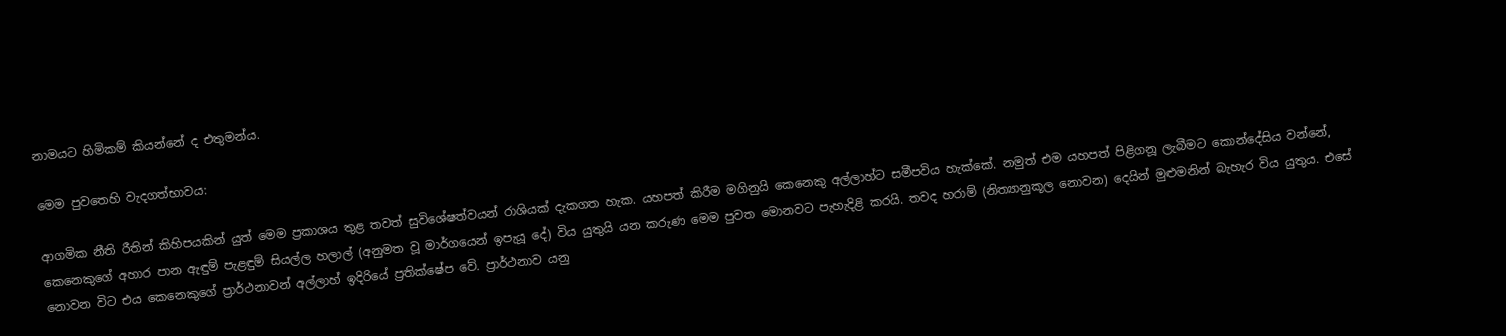නාමයට හිමිකම් කියන්නේ ද එතුමන්ය.

මෙම පුවතෙහි වැදගත්භාවය:

ආගමික නීති රීතින් කිහිපයකින් යුත් මෙම ප්‍රකාශය තුළ තවත් සුවිශේෂත්වයන් රාශියක් දැකගත හැක. යහපත් කිරීම මගිනුයි කෙනෙකු අල්ලාහ්ට සමීපවිය හැක්කේ. නමුත් එම යහපත් පිළිගනූ ලැබීමට කොන්දේසිය වන්නේ, කෙනෙකුගේ අහාර පාන ඇඳුම් පැළඳුම් සියල්ල හලාල් (අනුමත වූ මාර්ගයෙන් ඉපැයූ දේ) විය යුතුයි යන කරුණ මෙම පුවත මොනවට පැහැදිළි කරයි. තවද හරාම් (නිත්‍යානුකූල නොවන) දෙයින් මුළුමනින් බැහැර විය යුතුය. එසේ නොවන විට එය කෙනෙකුගේ ප්‍රාර්ථනාවන් අල්ලාහ් ඉදිරියේ ප්‍රතික්ෂේප වේ. ප්‍රාර්ථනාව යනු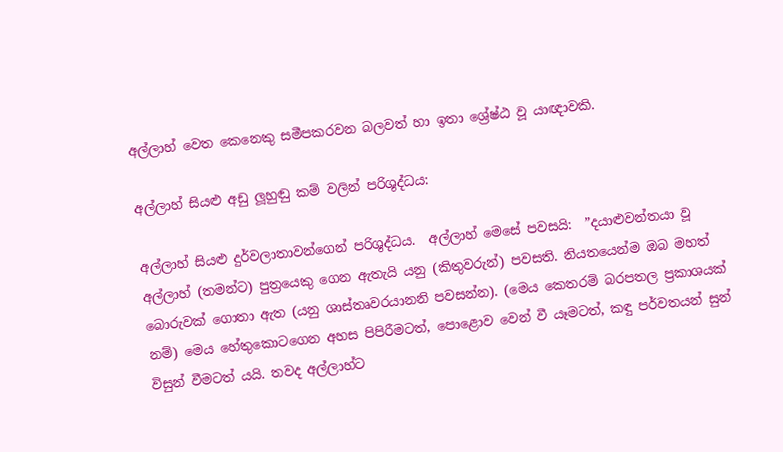අල්ලාහ් වෙත කෙනෙකු සමීපකරවන බලවත් හා ඉතා ශ්‍රේෂ්ඨ වූ යාඥාවකි.

අල්ලාහ් සියළු අඩු ලූහුඬු කම් වලින් පරිශුද්ධය:

අල්ලාහ් සියළු දුර්වලාතාවන්ගෙන් පරිශුද්ධය.  අල්ලාහ් මෙසේ පවසයි:  ”දයාළුවන්තයා වූ අල්ලාහ් (තමන්ට) පුත්‍රයෙකු ගෙන ඇතැයි යනු (කිතුවරුන්) පවසති. නියතයෙන්ම ඔබ මහත් බොරුවක් ගොතා ඇත (යනු ශාස්තෘවරයානනි පවසන්න). (මෙය කෙතරම් බරපතල ප්‍රකාශයක් නම්) මෙය හේතුකොටගෙන අහස පිපිරීමටත්, පොළොව වෙන් වී යෑමටත්, කඳු පර්වතයන් සුන් විසුන් වීමටත් යයි. තවද අල්ලාහ්ට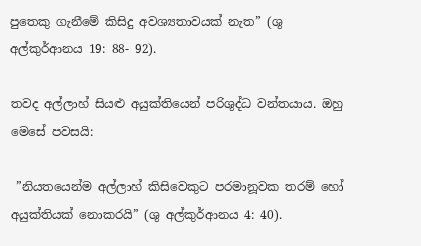පුතෙකු ගැනීමේ කිසිදු අවශ්‍යතාවයක් නැත” (ශු අල්කුර්ආනය 19: 88- 92).

තවද අල්ලාහ් සියළු අයුක්තියෙන් පරිශුද්ධ වන්තයාය. ඔහු මෙසේ පවසයි:

 ”නියතයෙන්ම අල්ලාහ් කිසිවෙකුට පරමානූවක තරම් හෝ අයුක්තියක් නොකරයි” (ශු අල්කුර්ආනය 4: 40).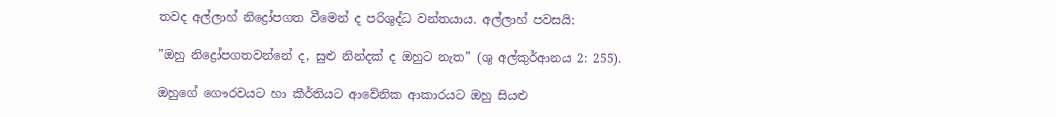තවද අල්ලාහ් නිද්‍රෝපගත වීමෙන් ද පරිශුද්ධ වන්තයාය. අල්ලාහ් පවසයි:

”ඔහු නිද්‍රෝපගතවන්නේ ද, සුළු නින්දක් ද ඔහුට නැත” (ශු අල්කුර්ආනය 2: 255).

ඔහුගේ ගෞරවයට හා කීර්තියට ආවේනික ආකාරයට ඔහු සියළු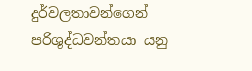දුර්වලතාවන්ගෙන් පරිශුද්ධවන්තයා යනු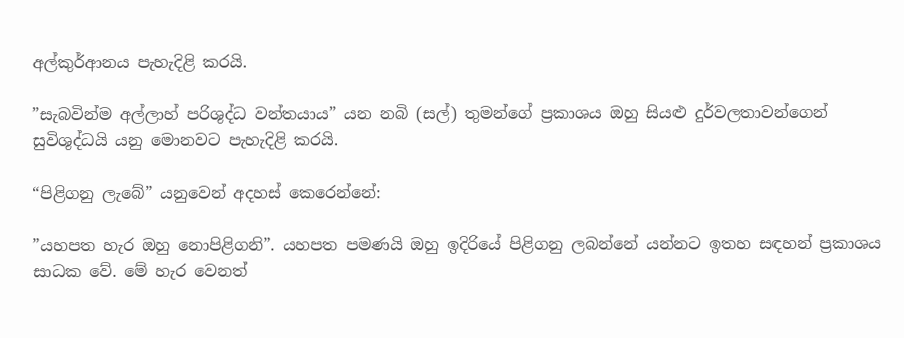අල්කුර්ආනය පැහැදිළි කරයි.

”සැබවින්ම අල්ලාහ් පරිශුද්ධ වන්තයාය” යන නබි (සල්) තුමන්ගේ ප්‍රකාශය ඔහු සියළු දුර්වලතාවන්ගෙන් සුවිශුද්ධයි යනු මොනවට පැහැදිළි කරයි.

“පිළිගනු ලැබේ” යනුවෙන් අදහස් කෙරෙන්නේ:

”යහපත හැර ඔහු නොපිළිගනි”. යහපත පමණයි ඔහු ඉදිරියේ පිළිගනු ලබන්නේ යන්නට ඉතහ සඳහන් ප්‍රකාශය සාධක වේ. මේ හැර වෙනත්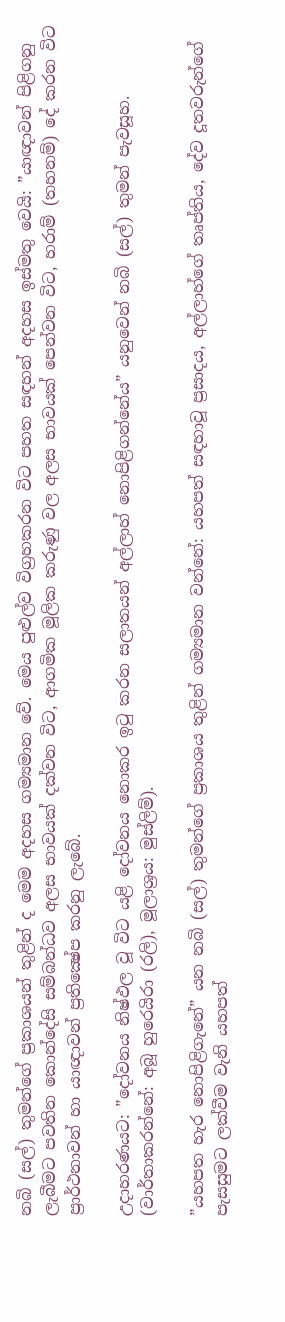නබි (සල්) තුමන්ගේ ප්‍රකාශයන් තුළින් ද මෙම අදහස ගම්‍යමාන වේ. මෙය පුළුල්ව විග්‍රහකරන විට පහත සඳහන් අදහස ඉස්මතු වෙයි: ”යාඥාවන් පිළිගනු ලැබීමට පවතින කොන්දේසි සම්බන්ධව අලස භාවයක් දක්වන විට, ආගමික මූලික කරුණු වල අලස භාවයක් පෙන්වන විට, හරාම් (තහනම්) දේ කරන විට ප්‍රාර්ථනාවන් හා යාඥාවන් ප්‍රතික්‍ෂේප කරනු ලැබේ.

උදාහරණයට: ”දෝවනය නිෂ්ඵල වූ විට යළි දෝවනය නොකර ඉටු කරන සලාතයන් අල්ලාහ් නොපිළිගන්නේය” යනුවෙන් නබි (සල්) තුමන් පැවසූහ. (වාර්තාකරන්නේ: අබූ හුරෙයිරා (රලි), මූලාශ්‍රය: මුස්ලිම්).

”යහපත හැර නොපිළිගැනේ” යන නබි (සල්) තුමන්ගේ ප්‍රකාශය තුළින් ගම්‍යමාන වන්නේ: යහපත් සඳහාවූ ප්‍රසාදය, අල්ලාහ්ගේ තෘප්තිය, දේව දූතවරුන්ගේ පැසසුමට ලක්වීම වැනි යහපත්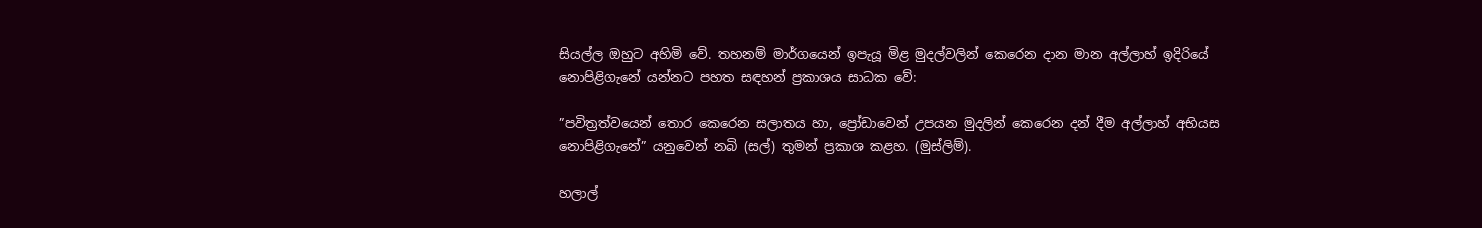සියල්ල ඔහුට අහිමි වේ. තහනම් මාර්ගයෙන් ඉපැයූ මිළ මුදල්වලින් කෙරෙන දාන මාන අල්ලාහ් ඉදිරියේ නොපිළිගැනේ යන්නට පහත සඳහන් ප්‍රකාශය සාධක වේ:

”පවිත්‍රත්වයෙන් තොර කෙරෙන සලාතය හා, ප්‍රෝඩාවෙන් උපයන මුදලින් කෙරෙන දන් දීම අල්ලාහ් අභියස නොපිළිගැනේ” යනුවෙන් නබි (සල්) තුමන් ප්‍රකාශ කළහ. (මුස්ලිම්).

හලාල්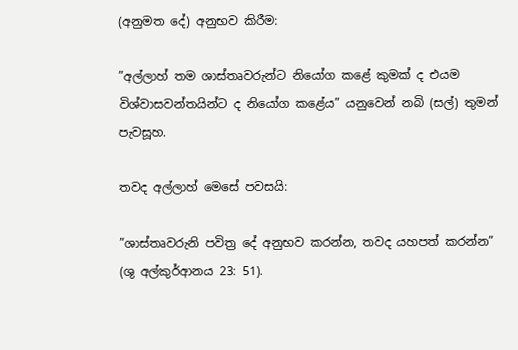(අනුමත දේ) අනුභව කිරීම:

”අල්ලාහ් තම ශාස්තෘවරුන්ට නියෝග කළේ කුමක් ද එයම විශ්වාසවන්තයින්ට ද නියෝග කළේය” යනුවෙන් නබි (සල්) තුමන් පැවසූහ.

තවද අල්ලාහ් මෙසේ පවසයි:

”ශාස්තෘවරුනි පවිත්‍ර දේ අනුභව කරන්න, තවද යහපත් කරන්න” (ශු අල්කුර්ආනය 23: 51).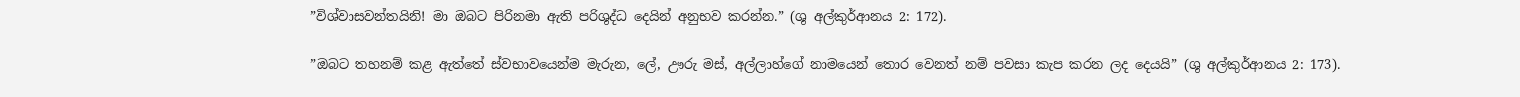”විශ්වාසවන්තයිනි! මා ඔබට පිරිනමා ඇති පරිශුද්ධ දෙයින් අනුභව කරන්න.” (ශු අල්කුර්ආනය 2: 172).

”ඔබට තහනම් කළ ඇත්තේ ස්වභාවයෙන්ම මැරුන, ලේ, ඌරු මස්, අල්ලාහ්ගේ නාමයෙන් තොර වෙනත් නම් පවසා කැප කරන ලද දෙයයි” (ශු අල්කුර්ආනය 2: 173).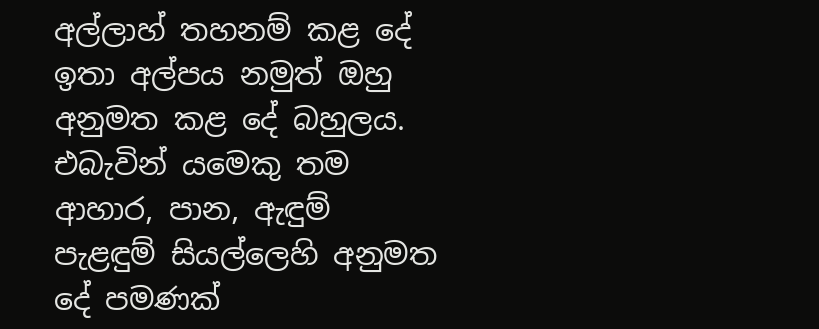අල්ලාහ් තහනම් කළ දේ ඉතා අල්පය නමුත් ඔහු අනුමත කළ දේ බහුලය. එබැවින් යමෙකු තම ආහාර, පාන, ඇඳුම් පැළඳුම් සියල්ලෙහි අනුමත දේ පමණක්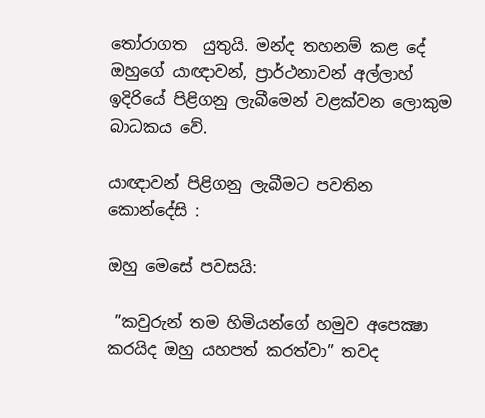තෝරාගත  යුතුයි. මන්ද තහනම් කළ දේ ඔහුගේ යාඥාවන්, ප්‍රාර්ථනාවන් අල්ලාහ් ඉදිරියේ පිළිගනු ලැබීමෙන් වළක්වන ලොකුම බාධකය වේ.

යාඥාවන් පිළිගනු ලැබීමට පවතින කොන්දේසි :

ඔහු මෙසේ පවසයි:

 ”කවුරුන් තම හිමියන්ගේ හමුව අපෙක්‍ෂා කරයිද ඔහු යහපත් කරත්වා” තවද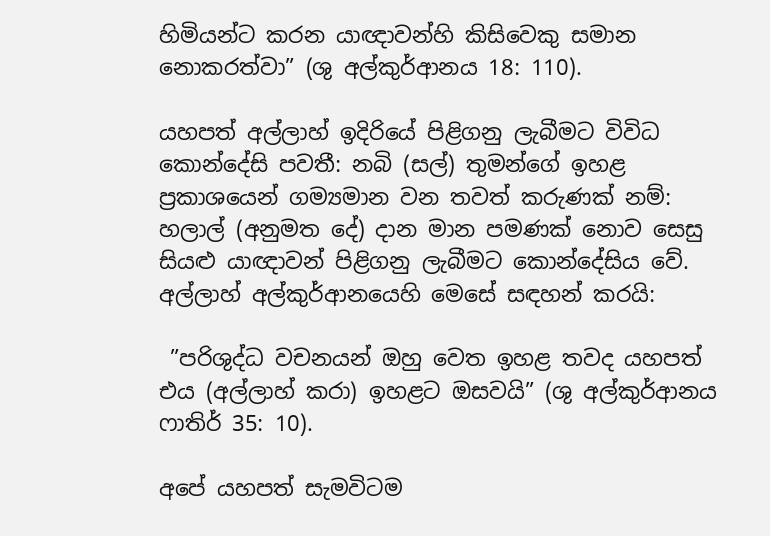හිමියන්ට කරන යාඥාවන්හි කිසිවෙකු සමාන නොකරත්වා” (ශු අල්කුර්ආනය 18: 110).

යහපත් අල්ලාහ් ඉදිරියේ පිළිගනු ලැබීමට විවිධ කොන්දේසි පවතී: නබි (සල්) තුමන්ගේ ඉහළ ප්‍රකාශයෙන් ගම්‍යමාන වන තවත් කරුණක් නම්: හලාල් (අනුමත දේ) දාන මාන පමණක් නොව සෙසු සියළු යාඥාවන් පිළිගනු ලැබීමට කොන්දේසිය වේ. අල්ලාහ් අල්කුර්ආනයෙහි මෙසේ සඳහන් කරයි:

 ”පරිශුද්ධ වචනයන් ඔහු වෙත ඉහළ තවද යහපත් එය (අල්ලාහ් කරා) ඉහළට ඔසවයි” (ශු අල්කුර්ආනය ෆාතිර් 35: 10).

අපේ යහපත් සැමවිටම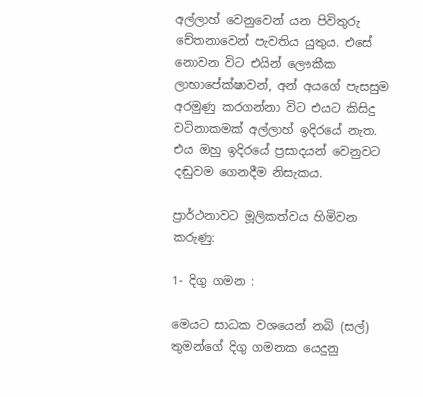අල්ලාහ් වෙනුවෙන් යන පිවිතුරු චේතනාවෙන් පැවතිය යුතුය. එසේ නොවන විට එයින් ලෞකීක ලාභාපේක්ෂාවන්, අන් අයගේ පැසසුම අරමුණු කරගන්නා විට එයට කිසිදු වටිනාකමක් අල්ලාහ් ඉදිරයේ නැත. එය ඔහු ඉදිරයේ ප්‍රසාදයන් වෙනුවට දඬුවම ගෙනදීම නිසැකය.

ප්‍රාර්ථනාවට මූලිකත්වය හිමිවන කරුණු:

1- දිගු ගමන :

මෙයට සාධක වශයෙන් නබි (සල්) තුමන්ගේ දිගු ගමනක යෙදුනු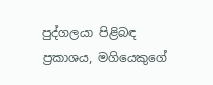පුද්ගලයා පිළිබඳ ප්‍රකාශය, මගියෙකුගේ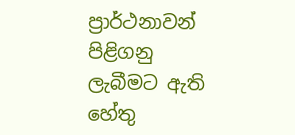ප්‍රාර්ථනාවන් පිළිගනු ලැබීමට ඇති හේතු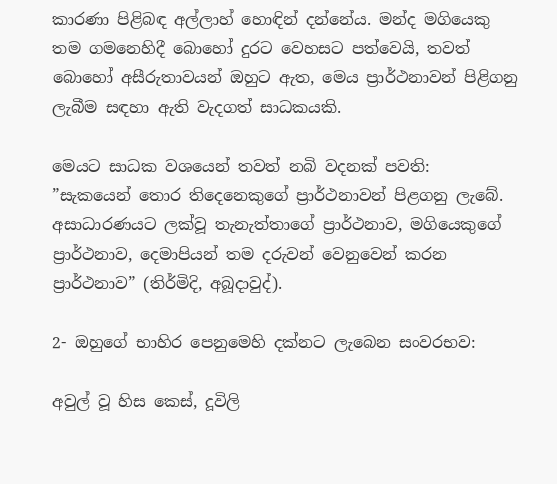කාරණා පිළිබඳ අල්ලාහ් හොඳින් දන්නේය. මන්ද මගියෙකු තම ගමනෙහිදී බොහෝ දුරට වෙහසට පත්වෙයි, තවත් බොහෝ අසීරුතාවයන් ඔහුට ඇත, මෙය ප්‍රාර්ථනාවන් පිළිගනු ලැබීම සඳහා ඇති වැදගත් සාධකයකි.

මෙයට සාධක වශයෙන් තවත් නබි වදනක් පවති:  ”සැකයෙන් තොර තිදෙනෙකුගේ ප්‍රාර්ථනාවන් පිළගනු ලැබේ. අසාධාරණයට ලක්වූ තැනැත්තාගේ ප්‍රාර්ථනාව, මගියෙකුගේ ප්‍රාර්ථනාව, දෙමාපියන් තම දරුවන් වෙනුවෙන් කරන ප්‍රාර්ථනාව” (තිර්මිදි, අබූදාවුද්).

2- ඔහුගේ භාහිර පෙනුමෙහි දක්නට ලැබෙන සංවරභව:

අවුල් වූ හිස කෙස්, දූවිලි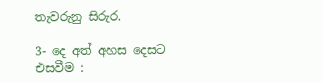තැවරුනු සිරුර.

3- දෙ අත් අහස දෙසට එසවීම :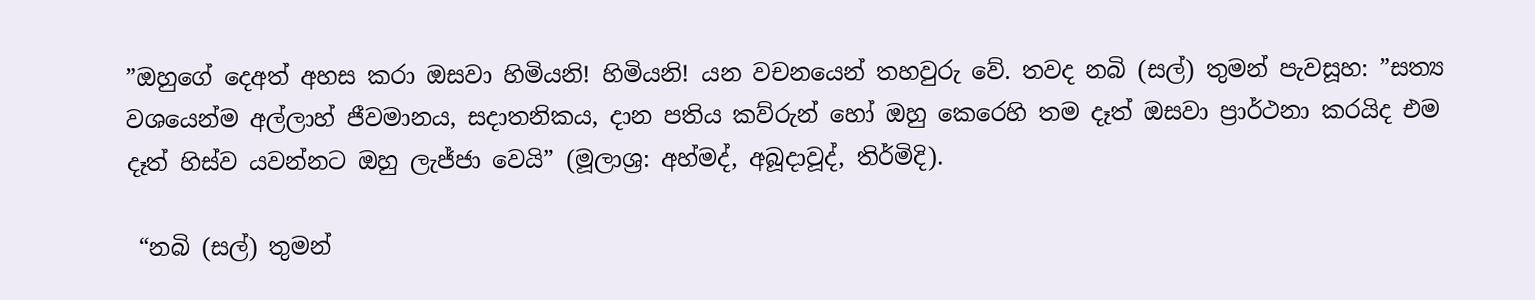”ඔහුගේ දෙඅත් අහස කරා ඔසවා හිමියනි! හිමියනි! යන වචනයෙන් තහවුරු වේ. තවද නබි (සල්) තුමන් පැවසූහ: ”සත්‍ය වශයෙන්ම අල්ලාහ් ජීවමානය, සදාතනිකය, දාන පතිය කව්රුන් හෝ ඔහු කෙරෙහි තම දෑත් ඔසවා ප්‍රාර්ථනා කරයිද එම දෑත් හිස්ව යවන්නට ඔහු ලැජ්ජා වෙයි” (මූලාශ්‍ර: අහ්මද්, අබූදාවූද්, තිර්මිදි).

 “නබි (සල්) තුමන්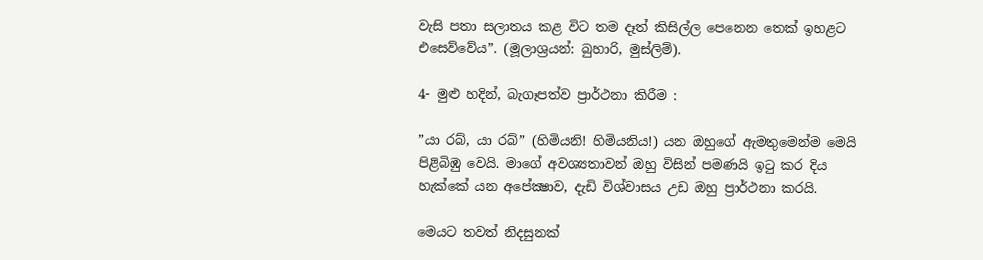වැසි පතා සලාතය කළ විට තම දෑත් කිසිල්ල පෙනෙන තෙක් ඉහළට එසෙව්වේය”. (මූලාශ්‍රයන්: බුහාරි, මුස්ලිම්).

4- මුළු හදින්, බැගෑපත්ව ප්‍රාර්ථනා කිරීම :

”යා රබ්, යා රබ්” (හිමියනි! හිමියනිය!) යන ඔහුගේ ඇමතුමෙන්ම මෙයි පිළිබිඹු වෙයි. මාගේ අවශ්‍යතාවන් ඔහු විසින් පමණයි ඉටු කර දිය හැක්කේ යන අපේක්‍ෂාව, දැඩි විශ්වාසය උඩ ඔහු ප්‍රාර්ථනා කරයි.

මෙයට තවත් නිදසුනක්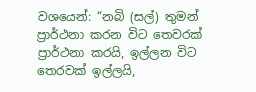වශයෙන්: “නබි (සල්) තුමන් ප්‍රාර්ථනා කරන විට තෙවරක් ප්‍රාර්ථනා කරයි, ඉල්ලන විට තෙරවක් ඉල්ලයි,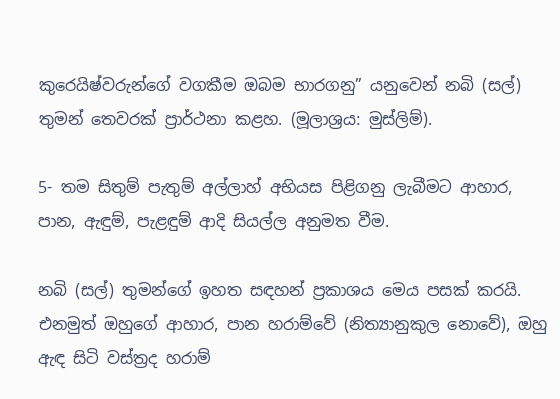කුරෙයිෂ්වරුන්ගේ වගකීම ඔබම භාරගනු” යනුවෙන් නබි (සල්) තුමන් තෙවරක් ප්‍රාර්ථනා කළහ. (මූලාශ්‍රය: මුස්ලිම්).

5- තම සිතුම් පැතුම් අල්ලාහ් අභියස පිළිගනු ලැබීමට ආහාර, පාන, ඇඳුම්, පැළඳුම් ආදි සියල්ල අනුමත වීම.

නබි (සල්) තුමන්ගේ ඉහත සඳහන් ප්‍රකාශය මෙය පසක් කරයි. එනමුත් ඔහුගේ ආහාර, පාන හරාම්වේ (නිත්‍යානුකුල නොවේ), ඔහු ඇඳ සිටි වස්ත්‍රද හරාම්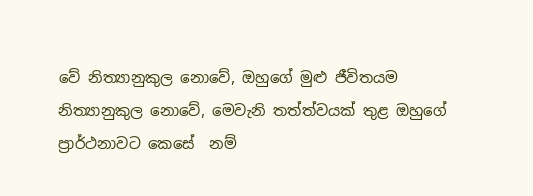වේ නිත්‍යානුකුල නොවේ, ඔහුගේ මුළු ජීවිතයම නිත්‍යානුකුල නොවේ, මෙවැනි තත්ත්වයක් තුළ ඔහුගේ ප්‍රාර්ථනාවට කෙසේ  නම්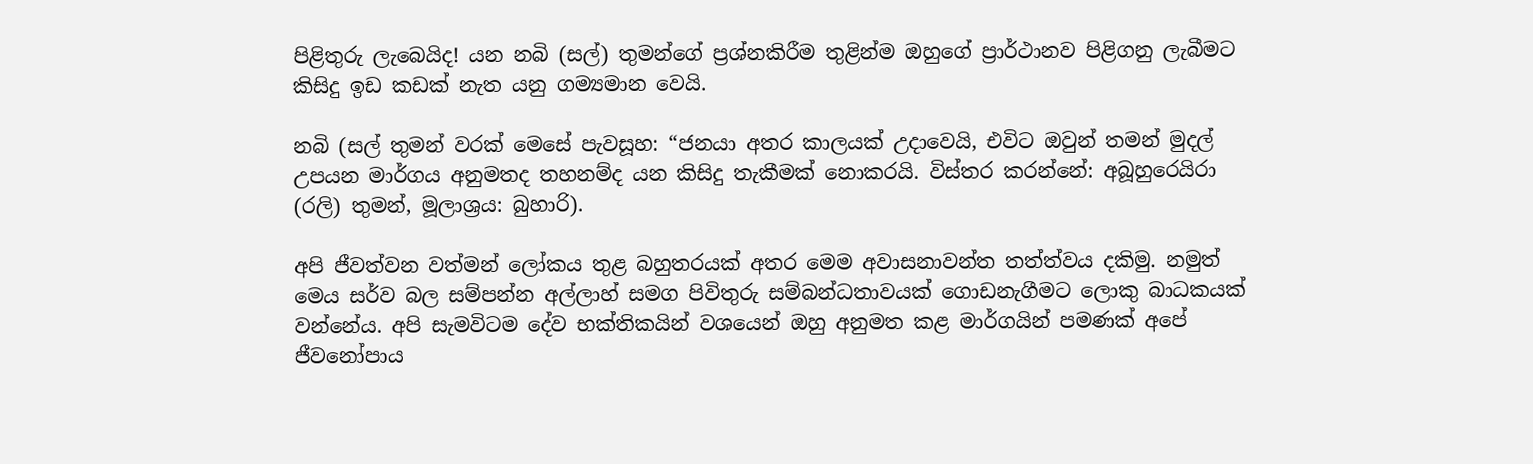පිළිතුරු ලැබෙයිද! යන නබි (සල්) තුමන්ගේ ප්‍රශ්නකිරීම තුළින්ම ඔහුගේ ප්‍රාර්ථානව පිළිගනු ලැබීමට කිසිදු ඉඩ කඩක් නැත යනු ගම්‍යමාන වෙයි.

නබි (සල් තුමන් වරක් මෙසේ පැවසූහ: “ජනයා අතර කාලයක් උදාවෙයි, එවිට ඔවුන් තමන් මුදල් උපයන මාර්ගය අනුමතද තහනම්ද යන කිසිදු තැකීමක් නොකරයි. විස්තර කරන්නේ: අබූහුරෙයිරා (රලි) තුමන්, මූලාශ්‍රය: බුහාරි).

අපි ජීවත්වන වත්මන් ලෝකය තුළ බහුතරයක් අතර මෙම අවාසනාවන්ත තත්ත්වය දකිමු. නමුත් මෙය සර්ව බල සම්පන්න අල්ලාහ් සමග පිවිතුරු සම්බන්ධතාවයක් ගොඩනැගීමට ලොකු බාධකයක් වන්නේය. අපි සැමවිටම දේව භක්තිකයින් වශයෙන් ඔහු අනුමත කළ මාර්ගයින් පමණක් අපේ ජීවනෝපාය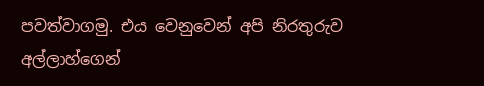පවත්වාගමු. එය වෙනුවෙන් අපි නිරතුරුව අල්ලාහ්ගෙන්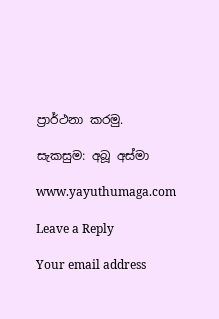ප්‍රාර්ථනා කරමු.

සැකසුම: අබූ අස්මා

www.yayuthumaga.com

Leave a Reply

Your email address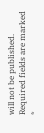will not be published. Required fields are marked *